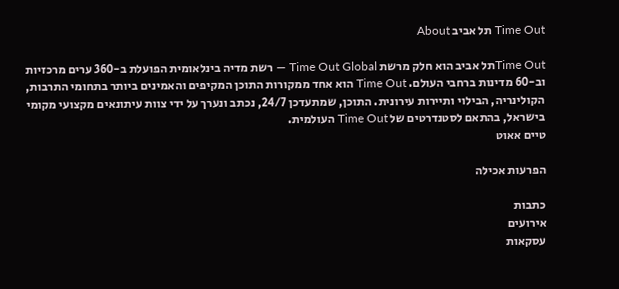Time Out תל אביב About

Time Outתל אביב הוא חלק מרשת Time Out Global — רשת מדיה בינלאומית הפועלת ב-360 ערים מרכזיות וב-60 מדינות ברחבי העולם. Time Out הוא אחד ממקורות התוכן המקיפים והאמינים ביותר בתחומי התרבות, הקולינריה, הבילוי ותיירות עירונית. התוכן, שמתעדכן 24/7, נכתב ונערך על ידי צוות עיתונאים מקצועי מקומי בישראל, בהתאם לסטנדרטים של Time Out העולמית.
טיים אאוט

הפרעות אכילה

כתבות
אירועים
עסקאות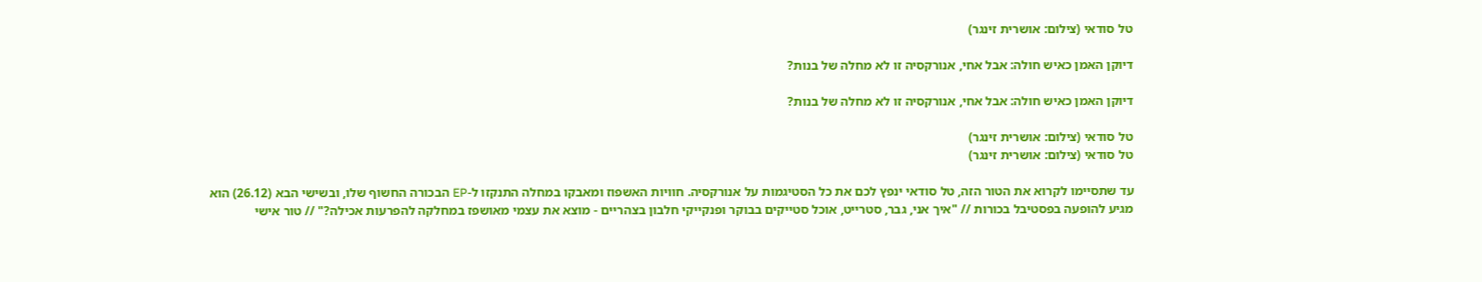טל סודאי (צילום: אושרית זינגר)

דיוקן האמן כאיש חולה: אבל אחי, אנורקסיה זו לא מחלה של בנות?

דיוקן האמן כאיש חולה: אבל אחי, אנורקסיה זו לא מחלה של בנות?

טל סודאי (צילום: אושרית זינגר)
טל סודאי (צילום: אושרית זינגר)

עד שתסיימו לקרוא את הטור הזה, טל סודאי ינפץ לכם את כל הסטיגמות על אנורקסיה. חוויות האשפוז ומאבקו במחלה התנקזו ל-EP הבכורה החשוף שלו, ובשישי הבא (26.12) הוא מגיע להופעה בפסטיבל בכורות // "איך אני, גבר, סטרייט, אוכל סטייקים בבוקר ופנקייקי חלבון בצהריים - מוצא את עצמי מאושפז במחלקה להפרעות אכילה?" // טור אישי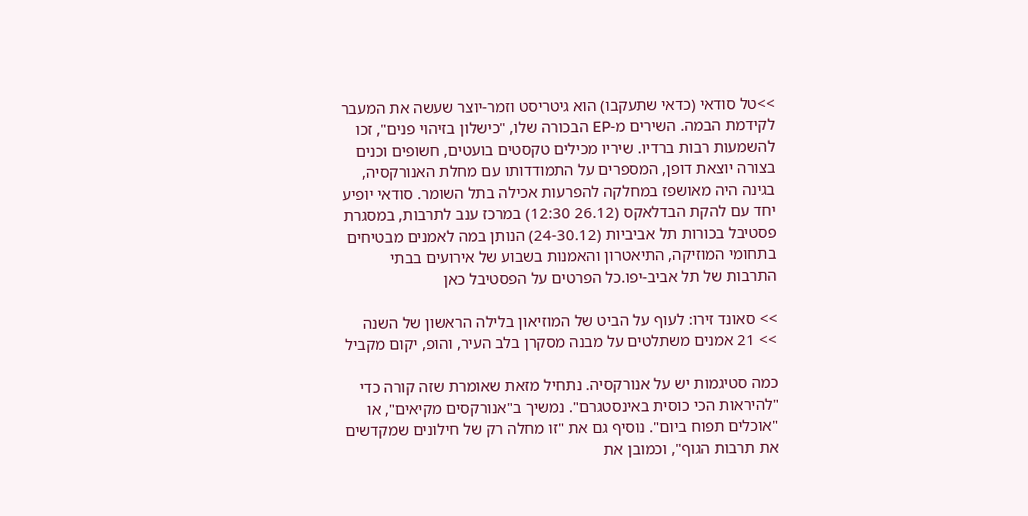>>טל סודאי (כדאי שתעקבו) הוא גיטריסט וזמר-יוצר שעשה את המעבר לקידמת הבמה. השירים מ-EP הבכורה שלו, "כישלון בזיהוי פנים", זכו להשמעות רבות ברדיו. שיריו מכילים טקסטים בועטים, חשופים וכנים בצורה יוצאת דופן, המספרים על התמודדותו עם מחלת האנורקסיה, בגינה היה מאושפז במחלקה להפרעות אכילה בתל השומר. סודאי יופיע יחד עם להקת הבדלאקס (26.12 12:30) במרכז ענב לתרבות, במסגרת פסטיבל בכורות תל אביביות (24-30.12) הנותן במה לאמנים מבטיחים בתחומי המוזיקה, התיאטרון והאמנות בשבוע של אירועים בבתי התרבות של תל אביב-יפו.כל הפרטים על הפסטיבל כאן

>> סאונד זירו: לעוף על הביט של המוזיאון בלילה הראשון של השנה
>> 21 אמנים משתלטים על מבנה מסקרן בלב העיר, והופ, יקום מקביל

כמה סטיגמות יש על אנורקסיה. נתחיל מזאת שאומרת שזה קורה כדי "להיראות הכי כוסית באינסטגרם". נמשיך ב"אנורקסים מקיאים", או "אוכלים תפוח ביום". נוסיף גם את "זו מחלה רק של חילונים שמקדשים את תרבות הגוף", וכמובן את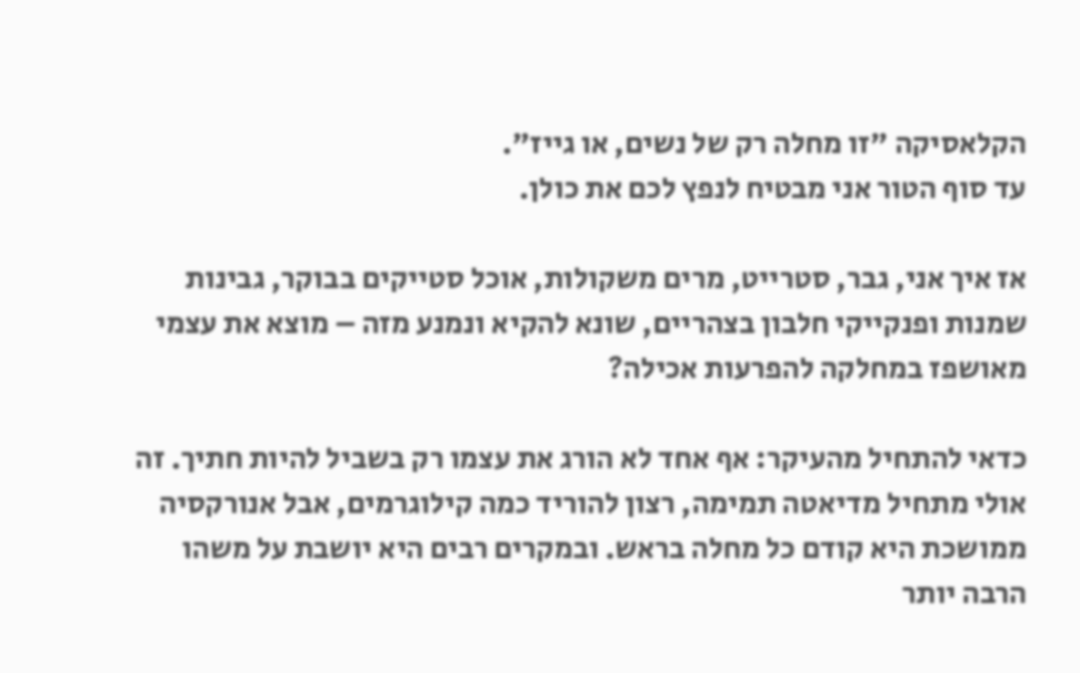הקלאסיקה "זו מחלה רק של נשים, או גייז".
עד סוף הטור אני מבטיח לנפץ לכם את כולן.

אז איך אני, גבר, סטרייט, מרים משקולות, אוכל סטייקים בבוקר, גבינות שמנות ופנקייקי חלבון בצהריים, שונא להקיא ונמנע מזה – מוצא את עצמי מאושפז במחלקה להפרעות אכילה?

כדאי להתחיל מהעיקר: אף אחד לא הורג את עצמו רק בשביל להיות חתיך. זה אולי מתחיל מדיאטה תמימה, רצון להוריד כמה קילוגרמים, אבל אנורקסיה ממושכת היא קודם כל מחלה בראש. ובמקרים רבים היא יושבת על משהו הרבה יותר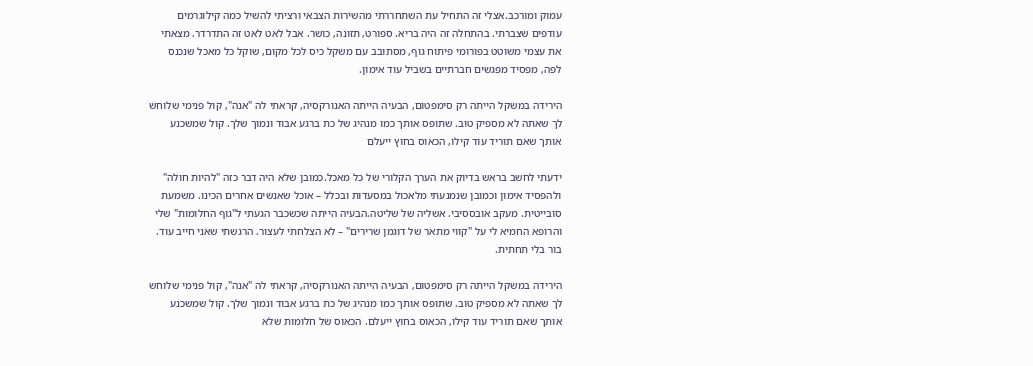עמוק ומורכב.אצלי זה התחיל עת השתחררתי מהשירות הצבאי ורציתי להשיל כמה קילוגרמים עודפים שצברתי. בהתחלה זה היה בריא. ספורט, תזונה, כושר. אבל לאט לאט זה התדרדר. מצאתי את עצמי משוטט בפורומי פיתוח גוף, מסתובב עם משקל כיס לכל מקום, שוקל כל מאכל שנכנס לפה, מפסיד מפגשים חברתיים בשביל עוד אימון.

הירידה במשקל הייתה רק סימפטום, הבעיה הייתה האנורקסיה, קראתי לה "אנה", קול פנימי שלוחש לך שאתה לא מספיק טוב. שתופס אותך כמו מנהיג של כת ברגע אבוד ונמוך שלך. קול שמשכנע אותך שאם תוריד עוד קילו, הכאוס בחוץ ייעלם

ידעתי לחשב בראש בדיוק את הערך הקלורי של כל מאכל.כמובן שלא היה דבר כזה "להיות חולה" ולהפסיד אימון וכמובן שנמנעתי מלאכול במסעדות ובכלל – אוכל שאנשים אחרים הכינו. משמעת סובייטית. מעקב אובססיבי. אשליה של שליטה.הבעיה הייתה שכשכבר הגעתי ל"גוף החלומות" שלי והרופא החמיא לי על "קווי מתאר של דוגמן שרירים" – לא הצלחתי לעצור. הרגשתי שאני חייב עוד. בור בלי תחתית.

הירידה במשקל הייתה רק סימפטום, הבעיה הייתה האנורקסיה, קראתי לה "אנה", קול פנימי שלוחש לך שאתה לא מספיק טוב. שתופס אותך כמו מנהיג של כת ברגע אבוד ונמוך שלך. קול שמשכנע אותך שאם תוריד עוד קילו, הכאוס בחוץ ייעלם. הכאוס של חלומות שלא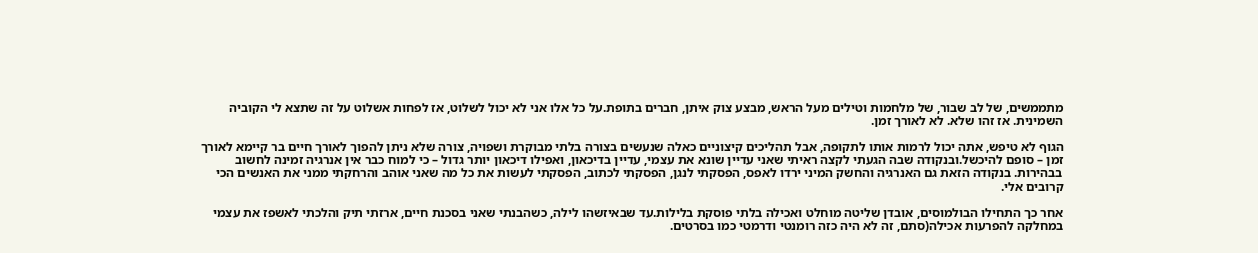מתממשים, של לב שבור, של מלחמות וטילים מעל הראש, מבצע צוק איתן, חברים בתופת.על כל אלו אני לא יכול לשלוט, אז לפחות אשלוט על זה שתצא לי הקוביה השמינית. אז זהו שלא. לא לאורך זמן.

הגוף לא טיפש, אתה יכול לרמות אותו לתקופה, אבל תהליכים קיצוניים כאלה שנעשים בצורה בלתי מבוקרת ושפויה, צורה שלא ניתן להפוך לאורך חיים בר קיימא לאורך זמן – סופם להיכשל.ובנקודה שבה הגעתי לקצה ראיתי שאני עדיין שונא את עצמי, עדיין בדיכאון, ואפילו דיכאון יותר גדול – כי למוח כבר אין אנרגיה זמינה לחשוב בבהירות. בנקודה הזאת גם האנרגיה והחשק המיני ירדו לאפס, הפסקתי לנגן, הפסקתי לכתוב, הפסקתי לעשות את כל מה שאני אוהב והרחקתי ממני את האנשים הכי קרובים אלי.

אחר כך התחילו הבולמוסים, אובדן שליטה מוחלט ואכילה בלתי פוסקת בלילות.עד שבאיזשהו לילה, כשהבנתי שאני בסכנת חיים, ארזתי תיק והלכתי לאשפז את עצמי במחלקה להפרעות אכילה(סתם, זה לא היה כזה רומנטי ודרמטי כמו בסרטים.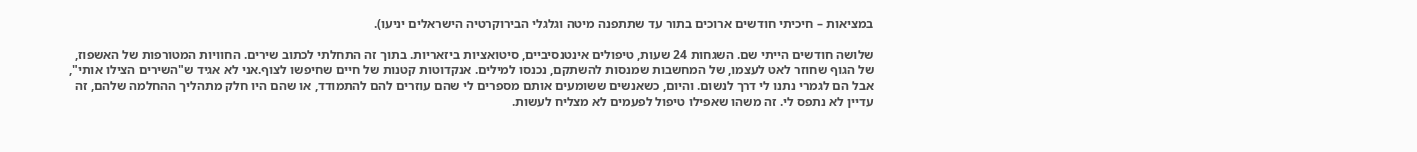במציאות – חיכיתי חודשים ארוכים בתור עד שתתפנה מיטה וגלגלי הבירוקרטיה הישראלים יניעו).

שלושה חודשים הייתי שם. השגחות 24 שעות, טיפולים אינטנסיביים, סיטואציות ביזאריות. בתוך זה התחלתי לכתוב שירים. החוויות המטורפות של האשפוז, של הגוף שחוזר לאט לעצמו, של המחשבות שמנסות להשתקם, נכנסו למילים. אנקדוטות קטנות של חיים שחיפשו לצוף.אני לא אגיד ש"השירים הצילו אותי", אבל הם לגמרי נתנו לי דרך לנשום. והיום, כשאנשים ששומעים אותם מספרים לי שהם עוזרים להם להתמודד, או שהם היו חלק מתהליך ההחלמה שלהם, זה עדיין לא נתפס לי. זה משהו שאפילו טיפול לפעמים לא מצליח לעשות.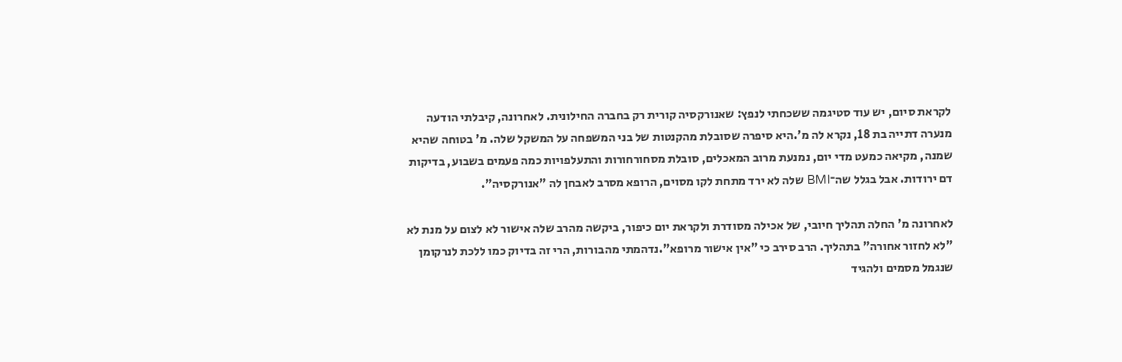לקראת סיום, יש עוד סטיגמה ששכחתי לנפץ: שאנורקסיה קורית רק בחברה החילונית. לאחרונה, קיבלתי הודעה מנערה דתייה בת 18, נקרא לה מ’.היא סיפרה שסובלת מהקנטות של בני המשפחה על המשקל שלה. מ' בטוחה שהיא שמנה, מקיאה כמעט מדי יום, נמנעת מרוב המאכלים, סובלת מסחורחורות והתעלפויות כמה פעמים בשבוע, בדיקות דם ירודות. אבל בגלל שה־BMI שלה לא ירד מתחת לקו מסוים, הרופא מסרב לאבחן לה "אנורקסיה".

לאחרונה מ' החלה תהליך חיובי, של אכילה מסודרת ולקראת יום כיפור, ביקשה מהרב שלה אישור לא לצום על מנת לא "לא לחזור אחורה" בתהליך. הרב סירב כי "אין אישור מרופא".נדהמתי מהבורות, הרי זה בדיוק כמו ללכת לנרקומן שנגמל מסמים ולהגיד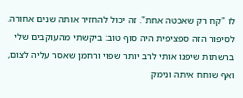לו "קח רק שאכטה אחת". זה יכול להחזיר אותה שנים אחורה. לסיפור הזה ספציפית היה סוף טוב: ביקשתי מהעוקבים שלי ברשתות שיפנו אותי לרב יותר שפוי ורחמן שאסר עליה לצום, ואף שוחח איתה ונימק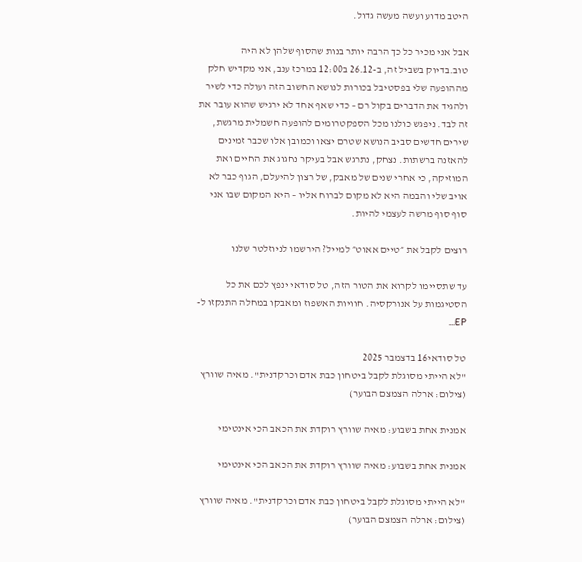היטב מדוע ועשה מעשה גדול.

אבל אני מכיר כל כך הרבה יותר בנות שהסוף שלהן לא היה טוב.בדיוק בשביל זה, ב-26.12 ב12:00 במרכז ענב, אני מקדיש חלק מההופעה שלי בפסטיבל בכורות לנושא החשוב הזה ועולה כדי לשיר ולהגיד את הדברים בקול רם – כדי שאף אחד לא ירגיש שהוא עובר את זה לבד. ניפגש כולנו מכל הספקטרומים להופעה חשמלית מרגשת, שירים חדשים סביב הנושא שטרם יצאו וכמובן אלו שכבר זמינים להאזנה ברשתות. נצחק, נתרגש אבל בעיקר נחגוג את החיים ואת המוזיקה, כי אחרי שנים של מאבק, של רצון להיעלם, הגוף כבר לא אויב שלי והבמה היא לא מקום לברוח אליו – היא המקום שבו אני סוף סוף מרשה לעצמי להיות.

רוצים לקבל את ״טיים אאוט״ למייל? הירשמו לניוזלטר שלנו

עד שתסיימו לקרוא את הטור הזה, טל סודאי ינפץ לכם את כל הסטיגמות על אנורקסיה. חוויות האשפוז ומאבקו במחלה התנקזו ל-EP...

טל סודאי16 בדצמבר 2025
"לא הייתי מסוגלת לקבל ביטחון כבת אדם וכרקדנית". מאיה שוורץ (צילום: ארלה הצמצם הבוער)

אמנית אחת בשבוע: מאיה שוורץ רוקדת את הכאב הכי אינטימי

אמנית אחת בשבוע: מאיה שוורץ רוקדת את הכאב הכי אינטימי

"לא הייתי מסוגלת לקבל ביטחון כבת אדם וכרקדנית". מאיה שוורץ (צילום: ארלה הצמצם הבוער)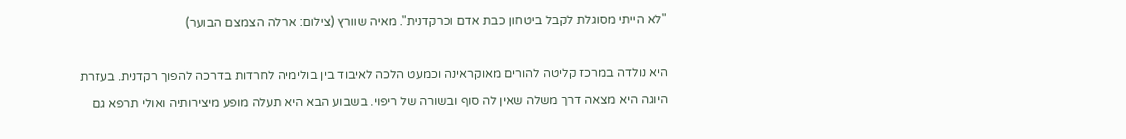"לא הייתי מסוגלת לקבל ביטחון כבת אדם וכרקדנית". מאיה שוורץ (צילום: ארלה הצמצם הבוער)

היא נולדה במרכז קליטה להורים מאוקראינה וכמעט הלכה לאיבוד בין בולימיה לחרדות בדרכה להפוך רקדנית. בעזרת היוגה היא מצאה דרך משלה שאין לה סוף ובשורה של ריפוי. בשבוע הבא היא תעלה מופע מיצירותיה ואולי תרפא גם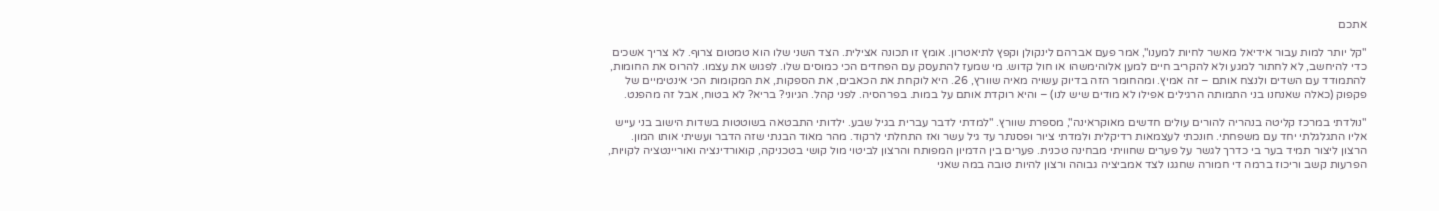אתכם

"קל יותר למות עבור אידיאל מאשר לחיות למענו", אמר פעם אברהם לינקולן וקפץ לתיאטרון. אומץ זו תכונה אצילית. הצד השני שלו הוא טמטום צרוף. לא צריך אשכים כדי להיחשב, לא לחתור למגע ולא להקריב חיים למען אלוהימשהו או חול קדוש. מי שמעז להתעסק עם הפחדים הכי כמוסים שלו. לפגוש את עצמו. להרוס את החומות, להתמודד עם השדים ולנצח אותם – זה אמיץ. ומהחומר הזה בדיוק עשויה מאיה שוורץ, 26. היא לוקחת את הכאבים, את הספקות, את המקומות הכי אינטימיים של פקפוק (כאלה שאנחנו בני התמותה הרגילים אפילו לא מודים שיש לנו) – והיא רוקדת אותם על במות. בפרהסיה. לפני קהל. הגיוני? בריא? לא בטוח, אבל זה מהפנט.

"נולדתי במרכז קליטה בנהריה להורים עולים חדשים מאוקראינה", מספרת שוורץ. "למדתי לדבר עברית בגיל שבע. ילדותי התבטאה בשוטטות בשדות הישוב בני עייש אליו התגלגלתי יחד עם משפחתי. חונכתי לעצמאות רדיקלית ולמדתי ציור ופסנתר עד גיל עשר ואז התחלתי לרקוד. מהר מאוד הבנתי שזה הדבר ועשיתי אותו המון. הרצון ליצור תמיד בער בי כדרך לגשר על פערים שחוויתי מבחינה טכנית. פערים בין הדמיון המפותח והרצון לביטוי מול קושי בטכניקה, קואורדינציה ואוריינטציה לקויות, הפרעות קשב וריכוז ברמה די חמורה שחגגו לצד אמביציה גבוהה ורצון להיות טובה במה שאני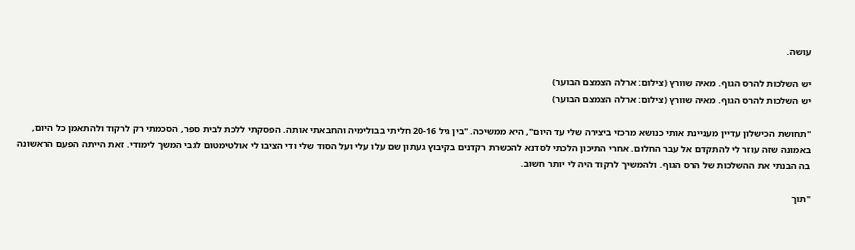עושה.

יש השלכות להרס הגוף. מאיה שוורץ (צילום: ארלה הצמצם הבוער)
יש השלכות להרס הגוף. מאיה שוורץ (צילום: ארלה הצמצם הבוער)

"תחושת הכישלון עדיין מעניינת אותי כנושא מרכזי ביצירה שלי עד היום", היא ממשיכה. "בין גיל 20-16 חליתי בבולימיה והחבאתי אותה. הפסקתי ללכת לבית ספר, הסכמתי רק לרקוד ולהתאמן כל היום, באמונה שזה עוזר לי להתקדם אל עבר החלום. אחרי התיכון הלכתי לסדנא להכשרת רקדנים בקיבוץ געתון שם עלו עלי ועל הסוד שלי ודי הציבו לי אולטימטום לגבי המשך לימודי. זאת הייתה הפעם הראשונה בה הבנתי את ההשלכות של הרס הגוף. ולהמשיך לרקוד היה לי יותר חשוב.

"תוך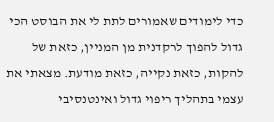כדי לימודים שאמורים לתת לי את הבוסט הכי גדול להפוך לרקדנית מן המניין, כזאת של להקות, כזאת נקייה, כזאת מודעת. מצאתי את עצמי בתהליך ריפוי גדול ואינטנסיבי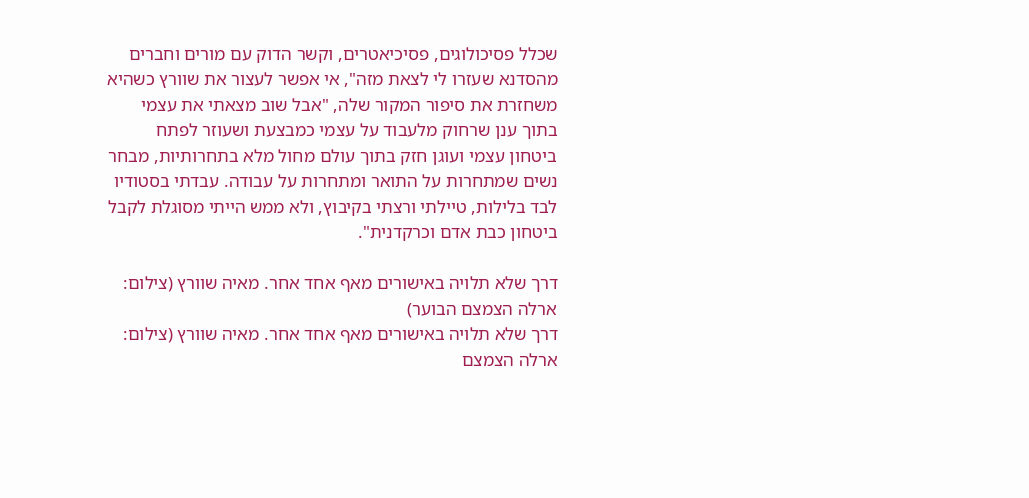שכלל פסיכולוגים, פסיכיאטרים, וקשר הדוק עם מורים וחברים מהסדנא שעזרו לי לצאת מזה", אי אפשר לעצור את שוורץ כשהיא משחזרת את סיפור המקור שלה, "אבל שוב מצאתי את עצמי בתוך ענן שרחוק מלעבוד על עצמי כמבצעת ושעוזר לפתח ביטחון עצמי ועוגן חזק בתוך עולם מחול מלא בתחרותיות, מבחר נשים שמתחרות על התואר ומתחרות על עבודה. עבדתי בסטודיו לבד בלילות, טיילתי ורצתי בקיבוץ, ולא ממש הייתי מסוגלת לקבל ביטחון כבת אדם וכרקדנית".

דרך שלא תלויה באישורים מאף אחד אחר. מאיה שוורץ (צילום: ארלה הצמצם הבוער)
דרך שלא תלויה באישורים מאף אחד אחר. מאיה שוורץ (צילום: ארלה הצמצם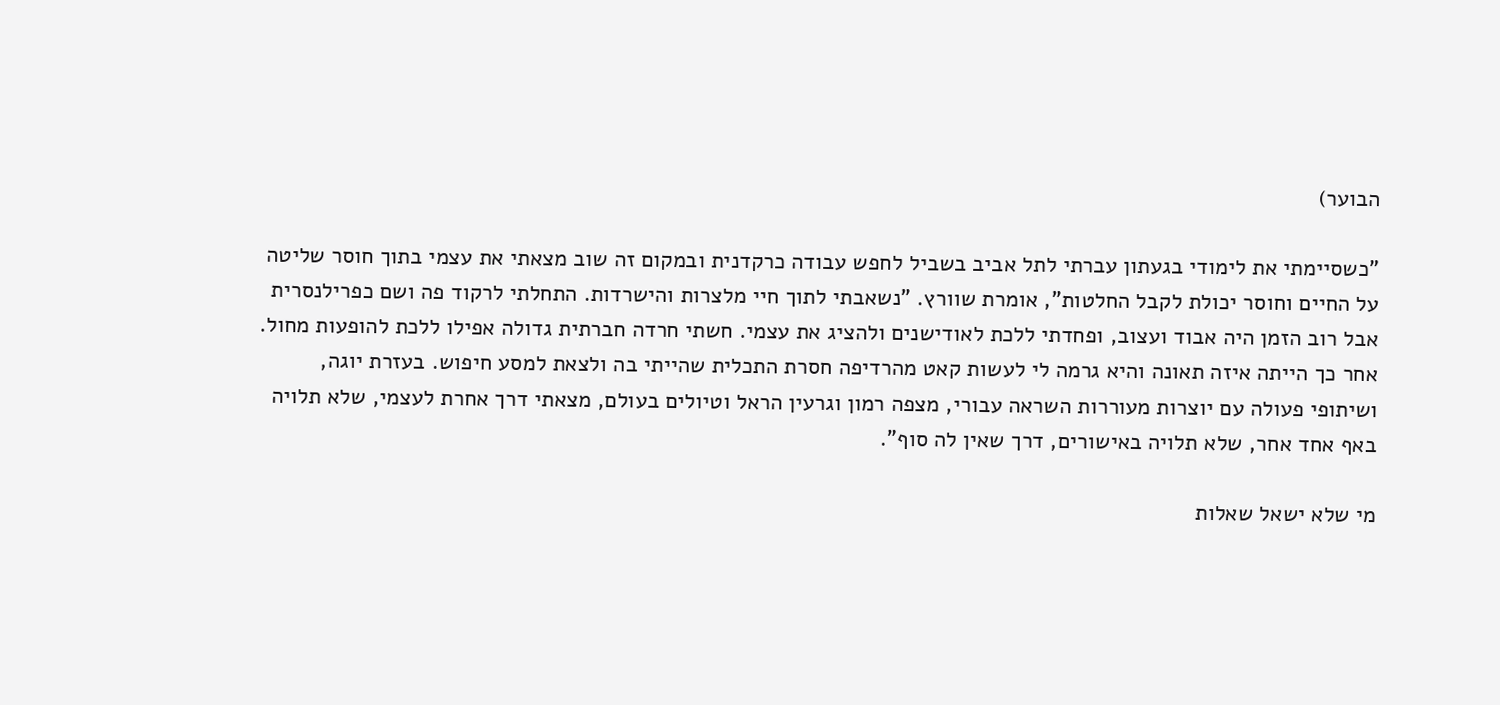הבוער)

"כשסיימתי את לימודי בגעתון עברתי לתל אביב בשביל לחפש עבודה כרקדנית ובמקום זה שוב מצאתי את עצמי בתוך חוסר שליטה על החיים וחוסר יכולת לקבל החלטות", אומרת שוורץ. "נשאבתי לתוך חיי מלצרות והישרדות. התחלתי לרקוד פה ושם כפרילנסרית אבל רוב הזמן היה אבוד ועצוב, ופחדתי ללכת לאודישנים ולהציג את עצמי. חשתי חרדה חברתית גדולה אפילו ללכת להופעות מחול. אחר כך הייתה איזה תאונה והיא גרמה לי לעשות קאט מהרדיפה חסרת התכלית שהייתי בה ולצאת למסע חיפוש. בעזרת יוגה, ושיתופי פעולה עם יוצרות מעוררות השראה עבורי, מצפה רמון וגרעין הראל וטיולים בעולם, מצאתי דרך אחרת לעצמי, שלא תלויה באף אחד אחר, שלא תלויה באישורים, דרך שאין לה סוף".

מי שלא ישאל שאלות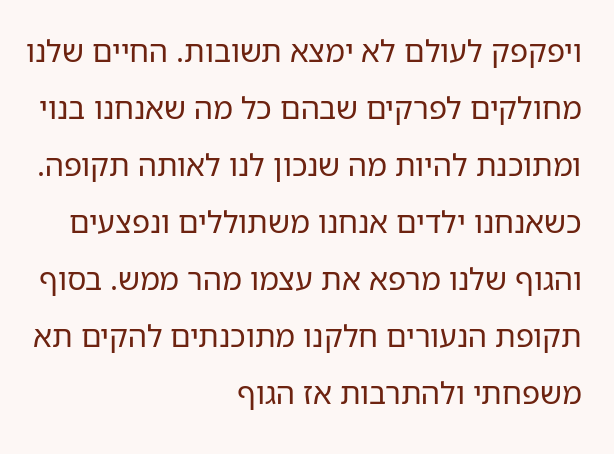ויפקפק לעולם לא ימצא תשובות. החיים שלנו מחולקים לפרקים שבהם כל מה שאנחנו בנוי ומתוכנת להיות מה שנכון לנו לאותה תקופה. כשאנחנו ילדים אנחנו משתוללים ונפצעים והגוף שלנו מרפא את עצמו מהר ממש. בסוף תקופת הנעורים חלקנו מתוכנתים להקים תא משפחתי ולהתרבות אז הגוף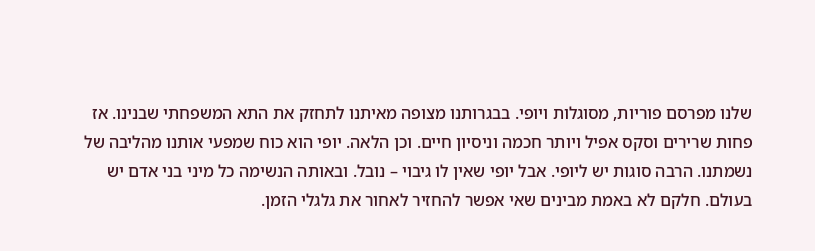שלנו מפרסם פוריות, מסוגלות ויופי. בבגרותנו מצופה מאיתנו לתחזק את התא המשפחתי שבנינו. אז פחות שרירים וסקס אפיל ויותר חכמה וניסיון חיים. וכן הלאה. יופי הוא כוח שמפעי אותנו מהליבה של נשמתנו. הרבה סוגות יש ליופי. אבל יופי שאין לו גיבוי – נובל. ובאותה הנשימה כל מיני בני אדם יש בעולם. חלקם לא באמת מבינים שאי אפשר להחזיר לאחור את גלגלי הזמן.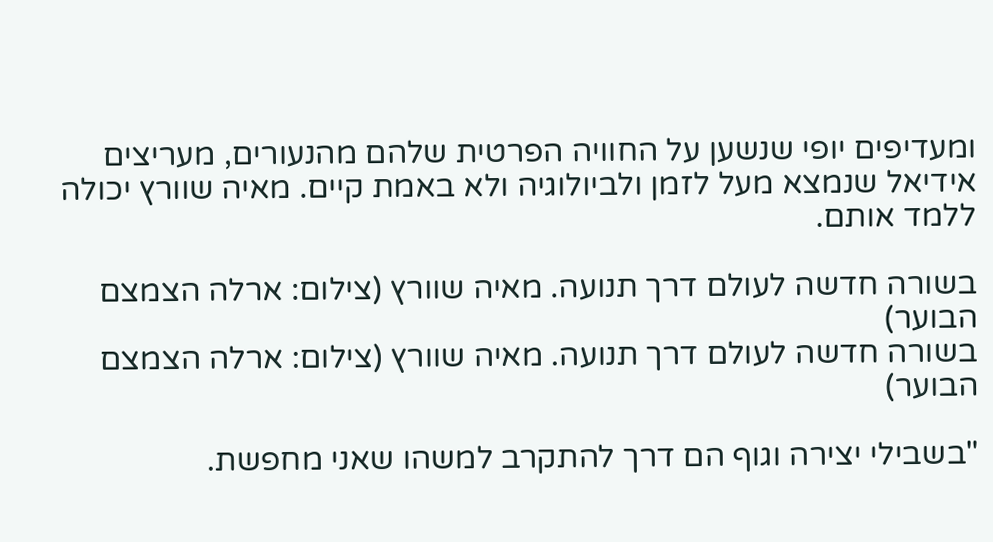ומעדיפים יופי שנשען על החוויה הפרטית שלהם מהנעורים, מעריצים אידיאל שנמצא מעל לזמן ולביולוגיה ולא באמת קיים. מאיה שוורץ יכולה ללמד אותם.

בשורה חדשה לעולם דרך תנועה. מאיה שוורץ (צילום: ארלה הצמצם הבוער)
בשורה חדשה לעולם דרך תנועה. מאיה שוורץ (צילום: ארלה הצמצם הבוער)

"בשבילי יצירה וגוף הם דרך להתקרב למשהו שאני מחפשת.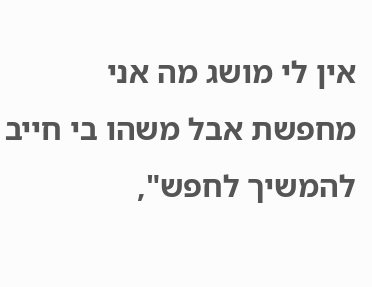אין לי מושג מה אני מחפשת אבל משהו בי חייב להמשיך לחפש",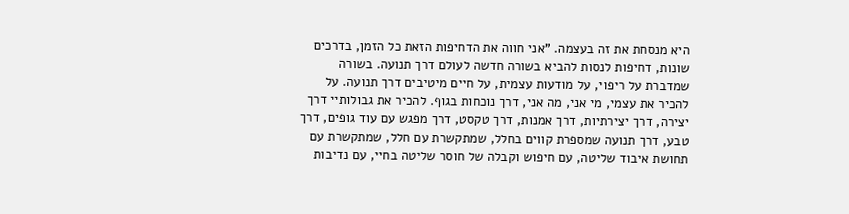היא מנסחת את זה בעצמה. "אני חווה את הדחיפות הזאת כל הזמן, בדרכים שונות, דחיפות לנסות להביא בשורה חדשה לעולם דרך תנועה. בשורה שמדברת על ריפוי, על מודעות עצמית, על חיים מיטיבים דרך תנועה. על להכיר את עצמי, מי אני, מה אני, דרך נוכחות בגוף. להכיר את גבולותיי דרך יצירה, דרך יצירתיות, דרך אמנות, דרך טקסט, דרך מפגש עם עוד גופים, דרך טבע, דרך תנועה שמספרת קווים בחלל, שמתקשרת עם חלל, שמתקשרת עם תחושת איבוד שליטה, עם חיפוש וקבלה של חוסר שליטה בחיי, עם נדיבות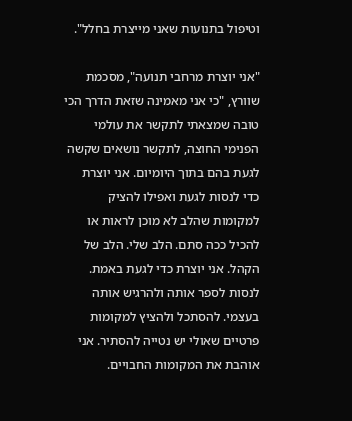וטיפול בתנועות שאני מייצרת בחלל".

"אני יוצרת מרחבי תנועה", מסכמת שוורץ, "כי אני מאמינה שזאת הדרך הכי טובה שמצאתי לתקשר את עולמי הפנימי החוצה, לתקשר נושאים שקשה לגעת בהם בתוך היומיום. אני יוצרת כדי לנסות לגעת ואפילו להציק למקומות שהלב לא מוכן לראות או להכיל ככה סתם. הלב שלי. הלב של הקהל. אני יוצרת כדי לגעת באמת. לנסות לספר אותה ולהרגיש אותה בעצמי. להסתכל ולהציץ למקומות פרטיים שאולי יש נטייה להסתיר. אני אוהבת את המקומות החבויים.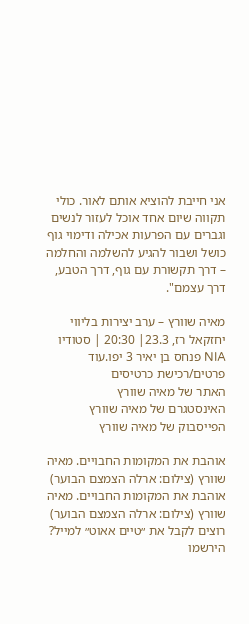אני חייבת להוציא אותם לאור. כולי תקווה שיום אחד אוכל לעזור לנשים וגברים עם הפרעות אכילה ודימוי גוף כושל ושבור להגיע להשלמה והחלמה – דרך תקשורת עם גוף, דרך הטבע, דרך עצמם".

מאיה שוורץ – ערב יצירות בליווי יחזקאל רז, 23.3| 20:30 | סטודיו NIA פנחס בן יאיר 3 יפו.עוד פרטים/רכישת כרטיסים
האתר של מאיה שוורץ
האינסטגרם של מאיה שוורץ
הפייסבוק של מאיה שוורץ

אוהבת את המקומות החבויים. מאיה שוורץ (צילום: ארלה הצמצם הבוער)
אוהבת את המקומות החבויים. מאיה שוורץ (צילום: ארלה הצמצם הבוער)
רוצים לקבל את ״טיים אאוט״ למייל? הירשמו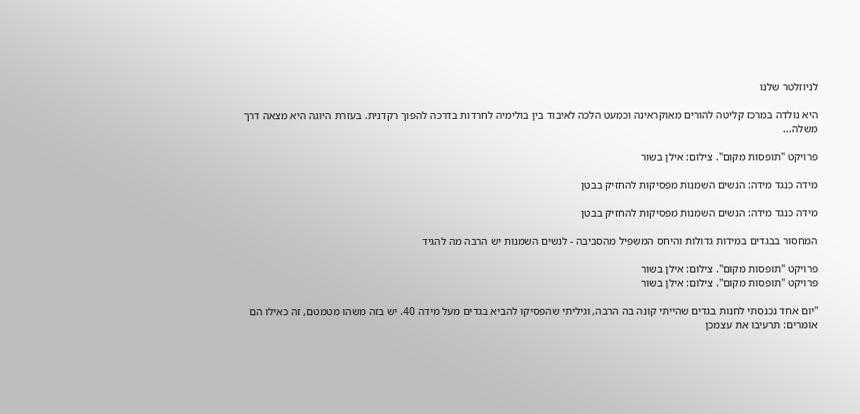לניוזלטר שלנו

היא נולדה במרכז קליטה להורים מאוקראינה וכמעט הלכה לאיבוד בין בולימיה לחרדות בדרכה להפוך רקדנית. בעזרת היוגה היא מצאה דרך משלה...

פרויקט "תופסות מקום". צילום: אילן בשור

מידה כנגד מידה: הנשים השמנות מפסיקות להחזיק בבטן

מידה כנגד מידה: הנשים השמנות מפסיקות להחזיק בבטן

המחסור בבגדים במידות גדולות והיחס המשפיל מהסביבה - לנשים השמנות יש הרבה מה להגיד

פרויקט "תופסות מקום". צילום: אילן בשור
פרויקט "תופסות מקום". צילום: אילן בשור

"יום אחד נכנסתי לחנות בגדים שהייתי קונה בה הרבה, וגיליתי שהפסיקו להביא בגדים מעל מידה 40. יש בזה משהו מטמטם, זה כאילו הם אומרים: תרעיבו את עצמכן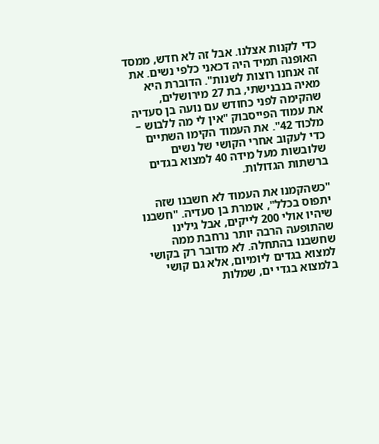כדי לקנות אצלנו. אבל זה לא חדש, ממסד האופנה תמיד היה דכאני כלפי נשים. את זה אנחנו רוצות לשנות". הדוברת היא מאיה בנבנישתי, בת 27 מירושלים, שהקימה לפני כחודש עם נועה בן סעדיה את עמוד הפייסבוק "אין לי מה ללבוש – מלכוד 42". את העמוד הקימו השתיים כדי לעקוב אחרי הקושי של נשים שלובשות מעל מידה 40 למצוא בגדים ברשתות הגדולות.

"כשהקמנו את העמוד לא חשבנו שזה יתפוס בכלל", אומרת בן סעדיה. "חשבנו שיהיו אולי 200 לייקים, אבל גילינו שהתופעה הרבה יותר נרחבת ממה שחשבנו בהתחלה. לא מדובר רק בקושי למצוא בגדים ליומיום, אלא גם קושי בלמצוא בגדי ים, שמלות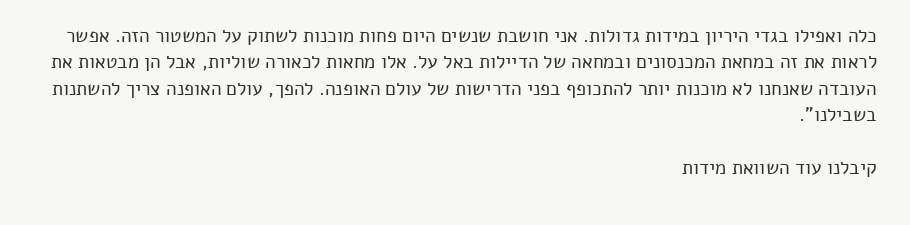כלה ואפילו בגדי היריון במידות גדולות. אני חושבת שנשים היום פחות מוכנות לשתוק על המשטור הזה. אפשר לראות את זה במחאת המכנסונים ובמחאה של הדיילות באל על. אלו מחאות לכאורה שוליות, אבל הן מבטאות את העובדה שאנחנו לא מוכנות יותר להתכופף בפני הדרישות של עולם האופנה. להפך, עולם האופנה צריך להשתנות בשבילנו".

קיבלנו עוד השוואת מידות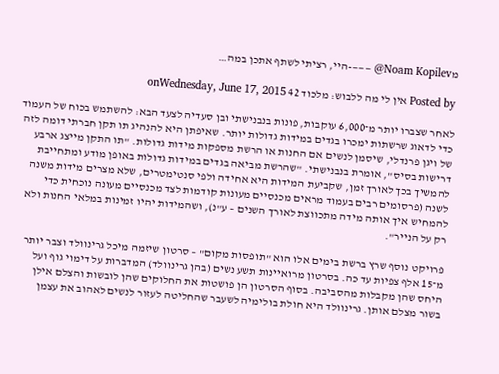מNoam Kopilev@ ———-היי, רציתי לשתף אתכן במה…

Posted by אין לי מה ללבוש: מלכוד 42 onWednesday, June 17, 2015

לאחר שצברו יותר מ־6,000 עוקבות, פונות בנבנישתי ובן סעדיה לצעד הבא: להשתמש בכוח של העמוד כדי לדאוג שרשתות ימכרו בגדים במידות גדולות יותר. שאיפתן היא להנהיג תו תקן חברתי דומה לזה של ויגן פרנדלי, שיסמן לנשים אם החנות או הרשת מספקות מידות גדולות. "תו התקן מייצג ארבע דרישות בסיס", אומרת בנבנישתי. "שהרשת מביאה בגדים במידות גדולות באופן מודע ומתחייבת להמשיך בכך לאורך זמן, שקביעת המידות היא אחידה ולפי סנטימטרים, שלא מצרים מידות משנה לשנה (פרסומים רבים בעמוד מראים מכנסיים מעונות קודמות לצד מכנסיים מעונה נוכחית כדי להמחיש איך אותה מידה מתכווצת לאורך השנים – ע"נ), ושהמידות יהיו זמינות במלאי החנות ולא רק על הנייר".

פרויקט נוסף שרץ ברשת בימים אלו הוא "תופסות מקום" – סרטון שיזמה מיכל גרינוולד וצבר יותר מ־15 אלף צפיות עד כה. בסרטון מרואיינות תשע נשים (בהן גרינוולד) המדברות על דימוי גוף ועל היחס שהן מקבלות מהסביבה. בסוף הסרטון הן פושטות את החלוקים שהן לובשות והצלם אילן בשור מצלם אותן. גרינוולד היא חולת בולימיה לשעבר שהחליטה לעזור לנשים לאהוב את עצמן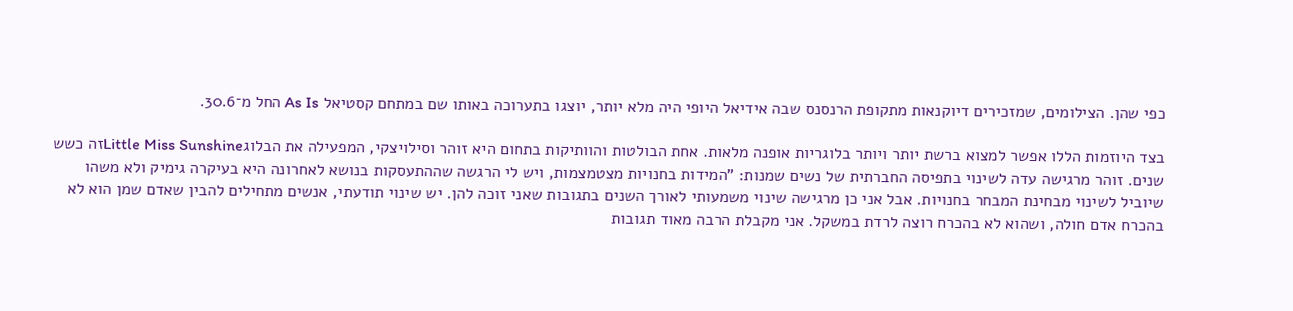כפי שהן. הצילומים, שמזכירים דיוקנאות מתקופת הרנסנס שבה אידיאל היופי היה מלא יותר, יוצגו בתערוכה באותו שם במתחם קסטיאל As Is החל מ־30.6.

בצד היוזמות הללו אפשר למצוא ברשת יותר ויותר בלוגריות אופנה מלאות. אחת הבולטות והוותיקות בתחום היא זוהר וסילויצקי, המפעילה את הבלוגLittle Miss Sunshineזה כשש שנים. זוהר מרגישה עדה לשינוי בתפיסה החברתית של נשים שמנות: "המידות בחנויות מצטמצמות, ויש לי הרגשה שההתעסקות בנושא לאחרונה היא בעיקרה גימיק ולא משהו שיוביל לשינוי מבחינת המבחר בחנויות. אבל אני כן מרגישה שינוי משמעותי לאורך השנים בתגובות שאני זוכה להן. יש שינוי תודעתי, אנשים מתחילים להבין שאדם שמן הוא לא בהכרח אדם חולה, ושהוא לא בהכרח רוצה לרדת במשקל. אני מקבלת הרבה מאוד תגובות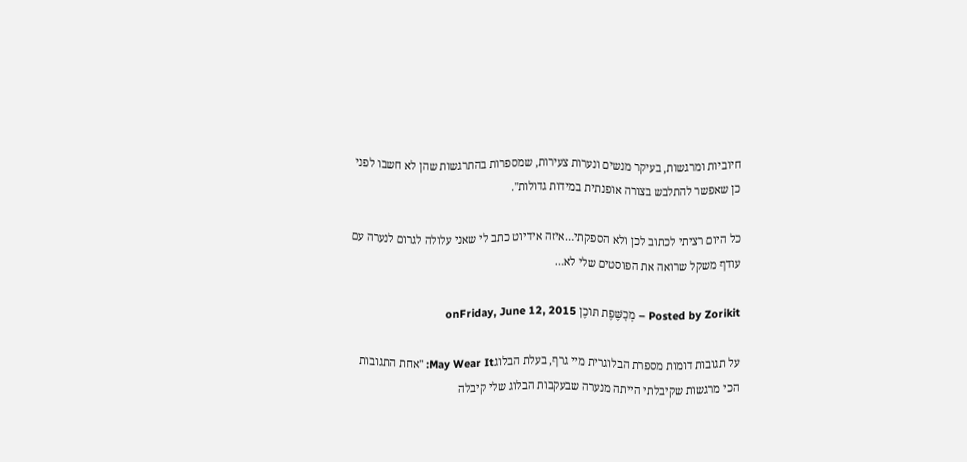חיוביות ומרגשות, בעיקר מנשים ונערות צעירות, שמספרות בהתרגשות שהן לא חשבו לפני כן שאפשר להתלבש בצורה אופנתית במידות גדולות".

כל היום רציתי לכתוב לכן ולא הספקתי…איזה אידיוט כתב לי שאני עלולה לגרום לנערה עם עודף משקל שרואה את הפוסטים שלי לא…

Posted by Zorikit – מְכָשֶּׁפֶת תּוֹכֶן onFriday, June 12, 2015

על תגובות דומות מספרת הבלוגרית מיי גרף, בעלת הבלוגMay Wear It: "אחת התגובות הכי מרגשות שקיבלתי הייתה מנערה שבעקבות הבלוג שלי קיבלה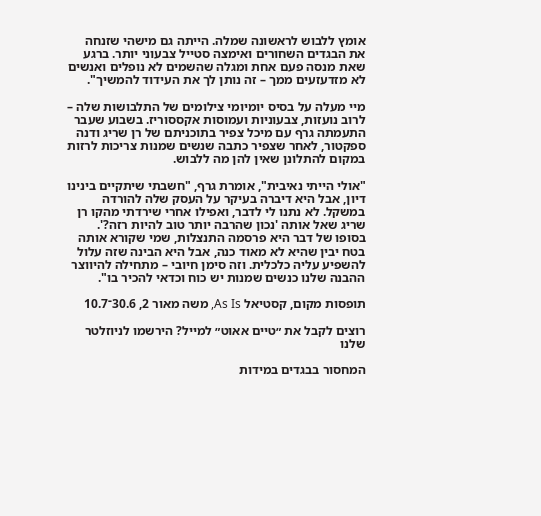אומץ ללבוש לראשונה שמלה. הייתה גם מישהי שזנחה את הבגדים השחורים ואימצה סטייל צבעוני יותר. ברגע שאת מנסה פעם אחת ומגלה שהשמים לא נופלים ואנשים לא מזדעזעים ממך – זה נותן לך את העידוד להמשיך".

מיי מעלה על בסיס יומיומי צילומים של התלבושות שלה – לרוב נועזות, צבעוניות ועמוסות אקססוריז. בשבוע שעבר התעמתה גרף עם מיכל צפיר בתוכניתם של רן שריג ודנה ספקטור, לאחר שצפיר כתבה שנשים שמנות צריכות לרזות במקום להתלונן שאין להן מה ללבוש.

"אולי הייתי נאיבית", אומרת גרף, "חשבתי שיתקיים בינינו דיון, אבל היא דיברה בעיקר על העסק שלה להורדה במשקל. לא נתנו לי לדבר, ואפילו אחרי שירדתי מהקו רן שריג שאל אותה 'נכון שהרבה יותר טוב להיות רזה?'. בסופו של דבר היא פרסמה התנצלות, שמי שקורא אותה בטח יבין שהיא לא מאוד כנה, אבל היא הבינה שזה עלול להשפיע עליה כלכלית. וזה סימן חיובי – מתחילה להיווצר ההבנה שלנו כנשים שמנות יש כוח וכדאי להכיר בו".

תופסות מקום, קסטיאל As Is, משה מאור 2, 30.6־10.7

רוצים לקבל את ״טיים אאוט״ למייל? הירשמו לניוזלטר שלנו

המחסור בבגדים במידות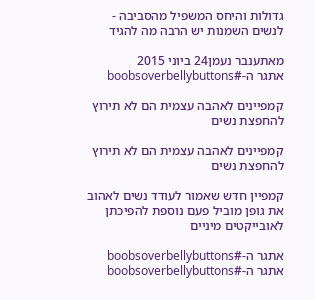גדולות והיחס המשפיל מהסביבה - לנשים השמנות יש הרבה מה להגיד

מאתענבר נעמן24 ביוני 2015
אתגר ה-#boobsoverbellybuttons

קמפיינים לאהבה עצמית הם לא תירוץ להחפצת נשים

קמפיינים לאהבה עצמית הם לא תירוץ להחפצת נשים

קמפיין חדש שאמור לעודד נשים לאהוב את גופן מוביל פעם נוספת להפיכתן לאובייקטים מיניים

אתגר ה-#boobsoverbellybuttons
אתגר ה-#boobsoverbellybuttons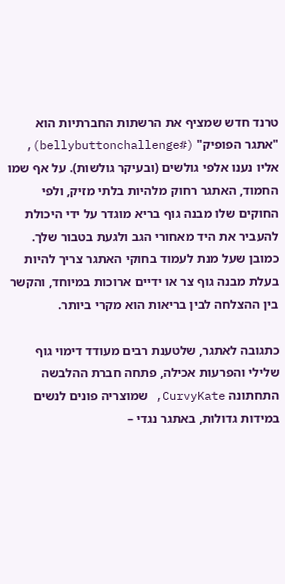טרנד חדש שמציף את הרשתות החברתיות הוא "אתגר הפופיק" (#bellybuttonchallenge), אליו נענו אלפי גולשים (ובעיקר גולשות). על אף שמו החמוד, האתגר רחוק מלהיות בלתי מזיק, ולפי החוקים שלו מבנה גוף בריא מוגדר על ידי היכולת להעביר את היד מאחורי הגב ולגעת בטבור שלך. כמובן שעל מנת לעמוד בחוקי האתגר צריך להיות בעלת מבנה גוף צר או ידיים ארוכות במיוחד, והקשר בין ההצלחה לבין בריאות הוא מקרי ביותר.

כתגובה לאתגר, שלטענת רבים מעודד דימוי גוף שלילי והפרעות אכילה, פתחה חברת ההלבשה התחתונה CurvyKate, שמוצריה פונים לנשים במידות גדולות, באתגר נגדי –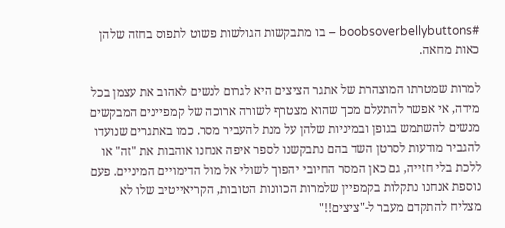#boobsoverbellybuttons – בו מתבקשות הגולשות פשוט לתפוס בחזה שלהן כאות מחאה.

למרות שמטרתו המוצהרת של אתגר הציצים היא לגרום לנשים לאהוב את עצמן בכל מידה, אי אפשר להתעלם מכך שהוא מצטרף לשורה ארוכה של קמפיינים המבקשים מנשים להשתמש בגופן ובמיניות שלהן על מנת להעביר מסר. כמו באתגרים שנועדו להגביר מודעות לסרטן השד בהם נתבקשנו לספר איפה אנחנו אוהבות את "זה" או ללכת בלי חזייה, גם כאן המסר החיובי יהפוך לשולי אל מול הדימויים המיניים. פעם נוספת אנחנו נתקלות בקמפיין שלמרות הכוונות הטובות, הקריאייטיב שלו לא מצליח להתקדם מעבר ל-"ציצים!!"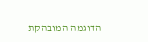הדוגמה המובהקת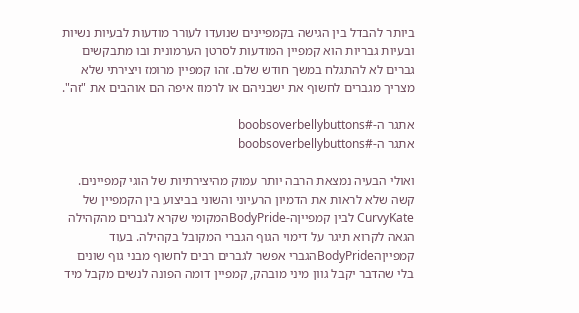ביותר להבדל בין הגישה בקמפיינים שנועדו לעורר מודעות לבעיות נשיות ובעיות גבריות הוא קמפיין המודעות לסרטן הערמונית ובו מתבקשים גברים לא להתגלח במשך חודש שלם. זהו קמפיין מרומז ויצירתי שלא מצריך מגברים לחשוף את ישבניהם או לרמוז איפה הם אוהבים את "זה".

אתגר ה-#boobsoverbellybuttons
אתגר ה-#boobsoverbellybuttons

ואולי הבעיה נמצאת הרבה יותר עמוק מהיצירתיות של הוגי קמפיינים. קשה שלא לראות את הדמיון הרעיוני והשוני בביצוע בין הקמפיין של CurvyKate לבין קמפייןה-BodyPrideהמקומי שקרא לגברים מהקהילה הגאה לקרוא תיגר על דימוי הגוף הגברי המקובל בקהילה. בעוד קמפייןהBodyPrideהגברי אפשר לגברים רבים לחשוף מבני גוף שונים בלי שהדבר יקבל גוון מיני מובהק, קמפיין דומה הפונה לנשים מקבל מיד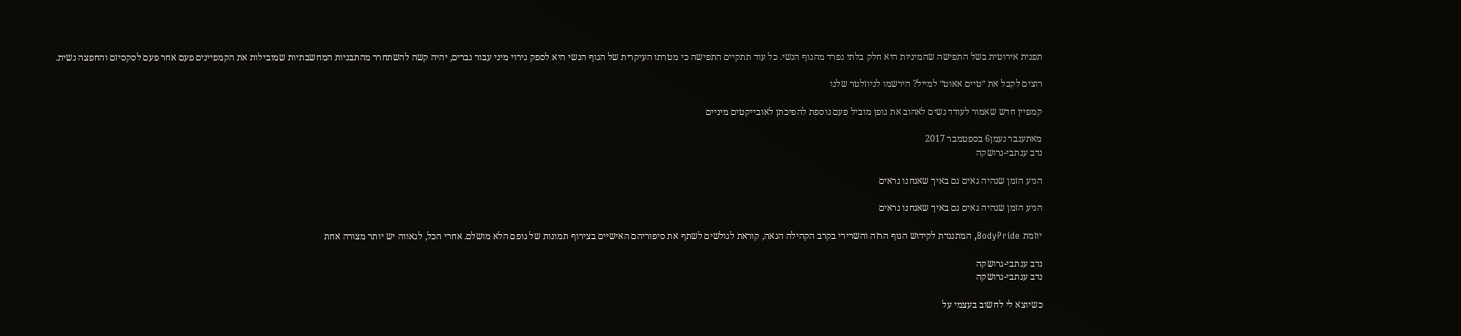תפנית אירוטית בשל התפישה שהמיניות היא חלק בלתי נפרד מהגוף הנשי. כל עוד תתקיים התפישה כי מטרתו העיקרית של הגוף הנשי היא לספק גירוי מיני עבור גברים, יהיה קשה להשתחרר מהתבניות המחשבתיות שמובילות את הקמפיינים פעם אחר פעם לסקסיזם והחפצה נשית.

רוצים לקבל את ״טיים אאוט״ למייל? הירשמו לניוזלטר שלנו

קמפיין חדש שאמור לעודד נשים לאהוב את גופן מוביל פעם נוספת להפיכתן לאובייקטים מיניים

מאתענבר נעמן6 בספטמבר 2017
נדב ענתבי-גרושקה

הגיע הזמן שנהיה גאים גם באיך שאנחנו נראים

הגיע הזמן שנהיה גאים גם באיך שאנחנו נראים

יוזמת BodyPride, המתנגדת לקידוש הגוף הרזה והשרירי בקרב הקהילה הגאה, קוראת לגולשים לשתף את סיפוריהם האישיים בצירוף תמונות של גופם הלא מושלם. אחרי הכל, לגאווה יש יותר מצורה אחת

נדב ענתבי-גרושקה
נדב ענתבי-גרושקה

כשיוצא לי לחשוב בעצמי על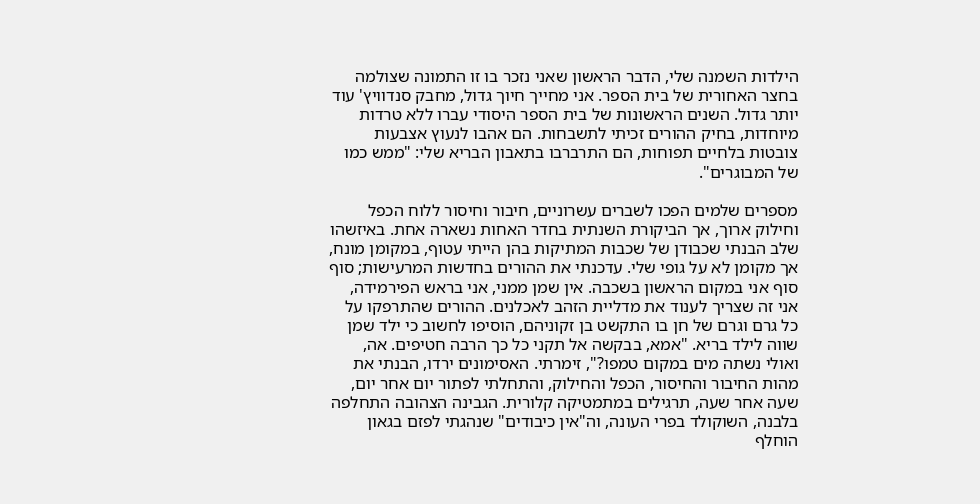הילדות השמנה שלי, הדבר הראשון שאני נזכר בו זו התמונה שצולמה בחצר האחורית של בית הספר. אני מחייך חיוך גדול, מחבק סנדוויץ' עוד יותר גדול. השנים הראשונות של בית הספר היסודי עברו ללא טרדות מיוחדות, בחיק ההורים זכיתי לתשבחות. הם אהבו לנעוץ אצבעות צובטות בלחיים תפוחות, הם התרברבו בתאבון הבריא שלי: "ממש כמו של המבוגרים".

מספרים שלמים הפכו לשברים עשרוניים, חיבור וחיסור ללוח הכפל וחילוק ארוך, אך הביקורת השנתית בחדר האחות נשארה אחת. באיזשהו שלב הבנתי שכבודן של שכבות המתיקות בהן הייתי עטוף, במקומן מונח, אך מקומן לא על גופי שלי. עדכנתי את ההורים בחדשות המרעישות; סוף סוף אני במקום הראשון בשכבה. אין שמן ממני, אני בראש הפירמידה, אני זה שצריך לענוד את מדליית הזהב לאכלנים. ההורים שהתרפקו על כל גרם וגרם של חן בו התקשט בן זקוניהם, הוסיפו לחשוב כי ילד שמן שווה לילד בריא. "אמא, בבקשה אל תקני כל כך הרבה חטיפים. אה, ואולי נשתה מים במקום טמפו?", זימרתי. האסימונים ירדו, הבנתי את מהות החיבור והחיסור, הכפל והחילוק, והתחלתי לפתור יום אחר יום, שעה אחר שעה, תרגילים במתמטיקה קלורית. הגבינה הצהובה התחלפה בלבנה, השוקולד בפרי העונה, וה"אין כיבודים" שנהגתי לפזם בגאון הוחלף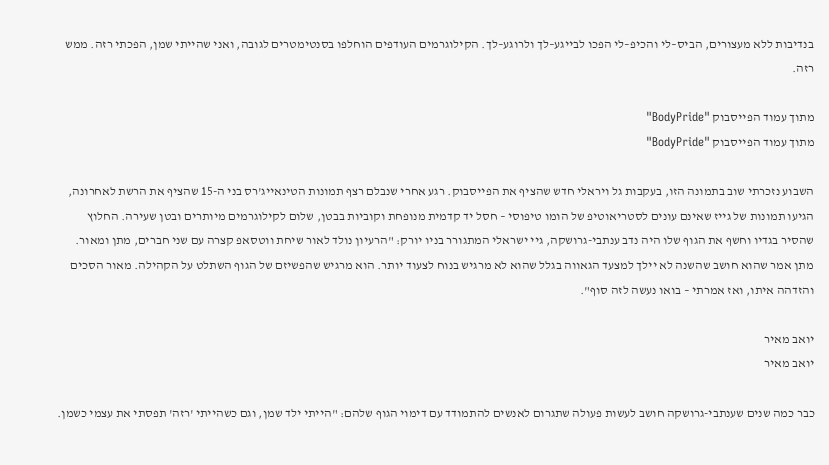בנדיבות ללא מעצורים, הביס–לי והכיפ–לי הפכו לבייגע–לך ולרוגע–לך. הקילוגרמים העודפים הוחלפו בסנטימטרים לגובה, ואני שהייתי שמן, הפכתי רזה. ממש רזה.

מתוך עמוד הפייסבוק "BodyPride"
מתוך עמוד הפייסבוק "BodyPride"

השבוע נזכרתי שוב בתמונה הזו, בעקבות גל ויראלי חדש שהציף את הפייסבוק. רגע אחרי שנבלם רצף תמונות הטינאייג'רס בני ה-15 שהציף את הרשת לאחרונה, הגיעו תמונות של גייז שאינם עונים לסטריאוטיפ של הומו טיפוסי – חסל יד קדמית מנופחת וקוביות בבטן, שלום לקילוגרמים מיותרים ובטן שעירה. החלוץ שהסיר בגדיו וחשף את הגוף שלו היה נדב ענתבי-גרושקה, גיי ישראלי המתגורר בניו יורק: "הרעיון נולד לאור שיחת ווטסאפ קצרה עם שני חברים, מתן ומאור. מתן אמר שהוא חושב שהשנה לא יילך למצעד הגאווה בגלל שהוא לא מרגיש בנוח לצעוד יותר. הוא מרגיש שהפשיזם של הגוף השתלט על הקהילה. מאור הסכים והזדהה איתו, ואז אמרתי – בואו נעשה לזה סוף".

יואב מאיר
יואב מאיר

כבר כמה שנים שענתבי-גרושקה חושב לעשות פעולה שתגרום לאנשים להתמודד עם דימוי הגוף שלהם: "הייתי ילד שמן, וגם כשהייתי 'רזה' תפסתי את עצמי כשמן.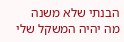הבנתי שלא משנה מה יהיה המשקל שלי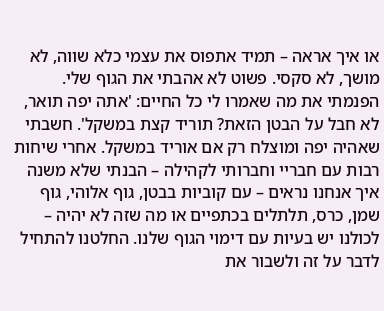או איך אראה – תמיד אתפוס את עצמי כלא שווה, לא מושך, לא סקסי. פשוט לא אהבתי את הגוף שלי. הפנמתי את מה שאמרו לי כל החיים: 'אתה יפה תואר, לא חבל על הבטן הזאת? תוריד קצת במשקל'. חשבתי שאהיה יפה ומוצלח רק אם אוריד במשקל. אחרי שיחות רבות עם חבריי וחברותי לקהילה – הבנתי שלא משנה איך אנחנו נראים – עם קוביות בבטן, גוף אלוהי, גוף שמן, כרס, תלתלים בכתפיים או מה שזה לא יהיה – לכולנו יש בעיות עם דימוי הגוף שלנו. החלטנו להתחיל לדבר על זה ולשבור את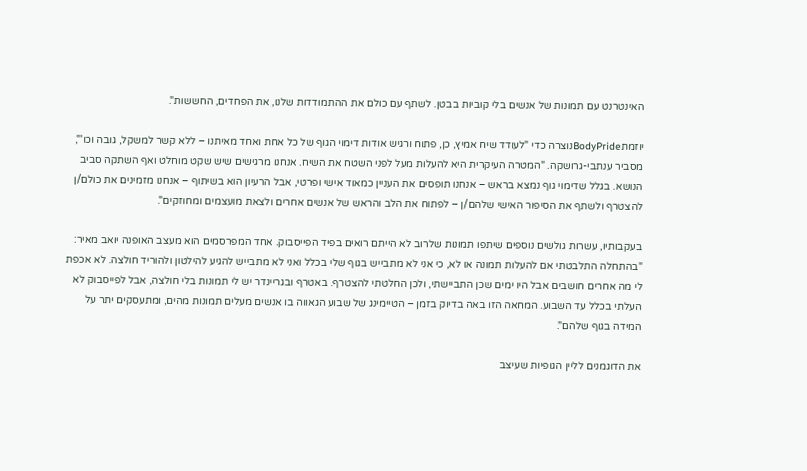האינטרנט עם תמונות של אנשים בלי קוביות בבטן. לשתף עם כולם את ההתמודדות שלנו, את הפחדים, החששות".

יוזמתBodyPrideנוצרה כדי "לעודד שיח אמיץ, כן, פתוח ורגיש אודות דימוי הגוף של כל אחת ואחד מאיתנו – ללא קשר למשקל, גובה וכו'", מסביר ענתבי-גרושקה. "המטרה העיקרית היא להעלות מעל לפני השטח את השיח. אנחנו מרגישים שיש שקט מוחלט ואף השתקה סביב הנושא. בגלל שדימוי גוף נמצא בראש – אנחנו תופסים את העניין כמאוד אישי ופרטי, אבל הרעיון הוא בשיתוף – אנחנו מזמינים את כולם/ן להצטרף ולשתף את הסיפור האישי שלהם/ן – לפתוח את הלב והראש של אנשים אחרים ולצאת מועצמים ומחוזקים".

בעקבותיו, עשרות גולשים נוספים שיתפו תמונות שלרוב לא הייתם רואים בפיד הפייסבוק. אחד המפרסמים הוא מעצב האופנה יואב מאיר: "בהתחלה התלבטתי אם להעלות תמונה או לא, כי אני לא מתבייש בגוף שלי בכלל ואני לא מתבייש להגיע להילטון ולהוריד חולצה. לא אכפת לי מה אחרים חושבים אבל היו ימים שכן התביישתי, ולכן החלטתי להצטרף. באטרף ובגריינדר יש לי תמונות בלי חולצה, אבל לפייסבוק לא העלתי בכלל עד השבוע. המחאה הזו באה בדיוק בזמן – הטיימינג של שבוע הגאווה בו אנשים מעלים תמונות מהים, ומתעסקים יתר על המידה בגוף שלהם".

את הדוגמנים לליין הגופיות שעיצב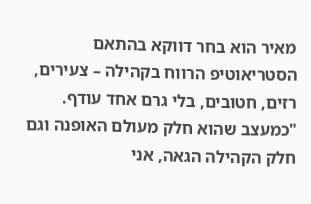מאיר הוא בחר דווקא בהתאם הסטריאוטיפ הרווח בקהילה – צעירים, רזים, חטובים, בלי גרם אחד עודף. "כמעצב שהוא חלק מעולם האופנה וגם חלק הקהילה הגאה, אני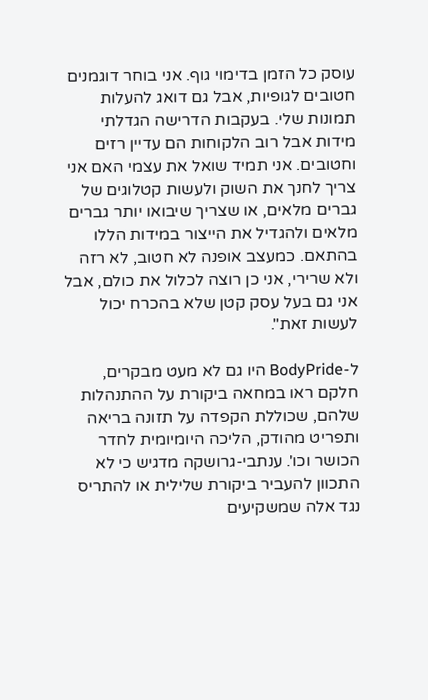עוסק כל הזמן בדימוי גוף. אני בוחר דוגמנים חטובים לגופיות, אבל גם דואג להעלות תמונות שלי. בעקבות הדרישה הגדלתי מידות אבל רוב הלקוחות הם עדיין רזים וחטובים. אני תמיד שואל את עצמי האם אני צריך לחנך את השוק ולעשות קטלוגים של גברים מלאים, או שצריך שיבואו יותר גברים מלאים ולהגדיל את הייצור במידות הללו בהתאם. כמעצב אופנה לא חטוב, לא רזה ולא שרירי, אני כן רוצה לכלול את כולם, אבל אני גם בעל עסק קטן שלא בהכרח יכול לעשות זאת".

ל-BodyPride היו גם לא מעט מבקרים, חלקם ראו במחאה ביקורת על ההתנהלות שלהם, שכוללת הקפדה על תזונה בריאה ותפריט מהודק, הליכה היומיומית לחדר הכושר וכו'. ענתבי-גרושקה מדגיש כי לא התכוון להעביר ביקורת שלילית או להתריס נגד אלה שמשקיעים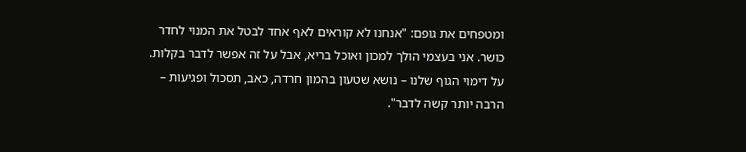ומטפחים את גופם: "אנחנו לא קוראים לאף אחד לבטל את המנוי לחדר כושר. אני בעצמי הולך למכון ואוכל בריא, אבל על זה אפשר לדבר בקלות. על דימוי הגוף שלנו – נושא שטעון בהמון חרדה, כאב, תסכול ופגיעות – הרבה יותר קשה לדבר".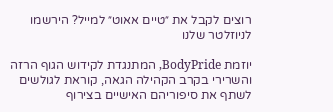רוצים לקבל את ״טיים אאוט״ למייל? הירשמו לניוזלטר שלנו

יוזמת BodyPride, המתנגדת לקידוש הגוף הרזה והשרירי בקרב הקהילה הגאה, קוראת לגולשים לשתף את סיפוריהם האישיים בצירוף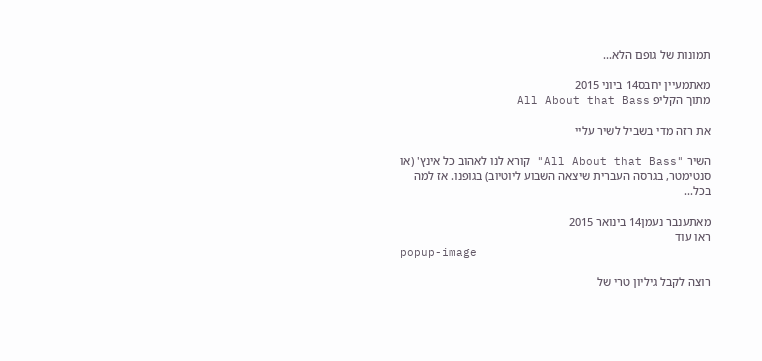תמונות של גופם הלא...

מאתמעיין יחבס14 ביוני 2015
מתוך הקליפ All About that Bass

את רזה מדי בשביל לשיר עליי

השיר "All About that Bass" קורא לנו לאהוב כל אינץ' (או סנטימטר, בגרסה העברית שיצאה השבוע ליוטיוב) בגופנו. אז למה בכל...

מאתענבר נעמן14 בינואר 2015
ראו עוד
popup-image

רוצה לקבל גיליון טרי של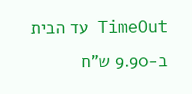TimeOut עד הבית ב-9.90 ש"ח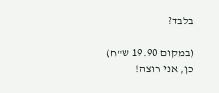בלבד?

(במקום 19.90 ש"ח)
כן, אני רוצה!